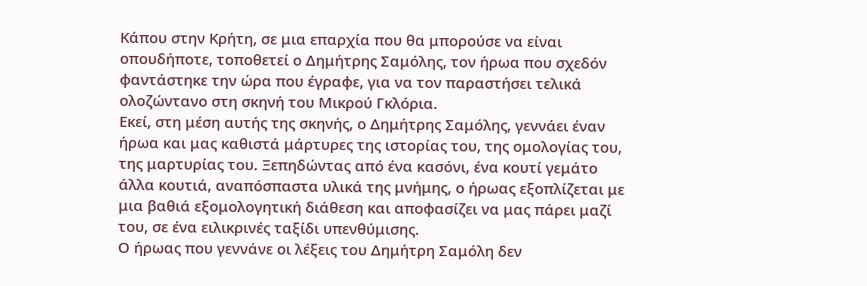Κάπου στην Κρήτη, σε μια επαρχία που θα μπορούσε να είναι οπουδήποτε, τοποθετεί ο Δημήτρης Σαμόλης, τον ήρωα που σχεδόν φαντάστηκε την ώρα που έγραφε, για να τον παραστήσει τελικά ολοζώντανο στη σκηνή του Μικρού Γκλόρια.
Εκεί, στη μέση αυτής της σκηνής, ο Δημήτρης Σαμόλης, γεννάει έναν ήρωα και μας καθιστά μάρτυρες της ιστορίας του, της ομολογίας του, της μαρτυρίας του. Ξεπηδώντας από ένα κασόνι, ένα κουτί γεμάτο άλλα κουτιά, αναπόσπαστα υλικά της μνήμης, ο ήρωας εξοπλίζεται με μια βαθιά εξομολογητική διάθεση και αποφασίζει να μας πάρει μαζί του, σε ένα ειλικρινές ταξίδι υπενθύμισης.
Ο ήρωας που γεννάνε οι λέξεις του Δημήτρη Σαμόλη δεν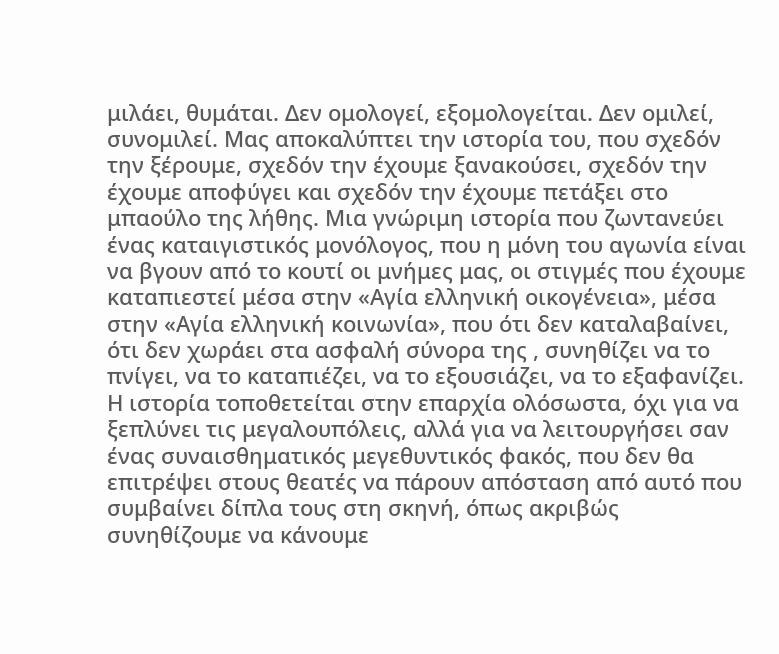μιλάει, θυμάται. Δεν ομολογεί, εξομολογείται. Δεν ομιλεί, συνομιλεί. Μας αποκαλύπτει την ιστορία του, που σχεδόν την ξέρουμε, σχεδόν την έχουμε ξανακούσει, σχεδόν την έχουμε αποφύγει και σχεδόν την έχουμε πετάξει στο μπαούλο της λήθης. Μια γνώριμη ιστορία που ζωντανεύει ένας καταιγιστικός μονόλογος, που η μόνη του αγωνία είναι να βγουν από το κουτί οι μνήμες μας, οι στιγμές που έχουμε καταπιεστεί μέσα στην «Αγία ελληνική οικογένεια», μέσα στην «Αγία ελληνική κοινωνία», που ότι δεν καταλαβαίνει, ότι δεν χωράει στα ασφαλή σύνορα της , συνηθίζει να το πνίγει, να το καταπιέζει, να το εξουσιάζει, να το εξαφανίζει.
Η ιστορία τοποθετείται στην επαρχία ολόσωστα, όχι για να ξεπλύνει τις μεγαλουπόλεις, αλλά για να λειτουργήσει σαν ένας συναισθηματικός μεγεθυντικός φακός, που δεν θα επιτρέψει στους θεατές να πάρουν απόσταση από αυτό που συμβαίνει δίπλα τους στη σκηνή, όπως ακριβώς συνηθίζουμε να κάνουμε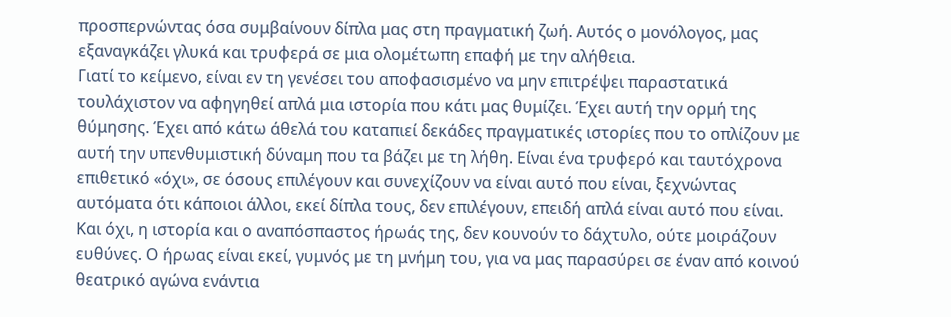προσπερνώντας όσα συμβαίνουν δίπλα μας στη πραγματική ζωή. Αυτός ο μονόλογος, μας εξαναγκάζει γλυκά και τρυφερά σε μια ολομέτωπη επαφή με την αλήθεια.
Γιατί το κείμενο, είναι εν τη γενέσει του αποφασισμένο να μην επιτρέψει παραστατικά τουλάχιστον να αφηγηθεί απλά μια ιστορία που κάτι μας θυμίζει. Έχει αυτή την ορμή της θύμησης. Έχει από κάτω άθελά του καταπιεί δεκάδες πραγματικές ιστορίες που το οπλίζουν με αυτή την υπενθυμιστική δύναμη που τα βάζει με τη λήθη. Είναι ένα τρυφερό και ταυτόχρονα επιθετικό «όχι», σε όσους επιλέγουν και συνεχίζουν να είναι αυτό που είναι, ξεχνώντας αυτόματα ότι κάποιοι άλλοι, εκεί δίπλα τους, δεν επιλέγουν, επειδή απλά είναι αυτό που είναι. Και όχι, η ιστορία και ο αναπόσπαστος ήρωάς της, δεν κουνούν το δάχτυλο, ούτε μοιράζουν ευθύνες. Ο ήρωας είναι εκεί, γυμνός με τη μνήμη του, για να μας παρασύρει σε έναν από κοινού θεατρικό αγώνα ενάντια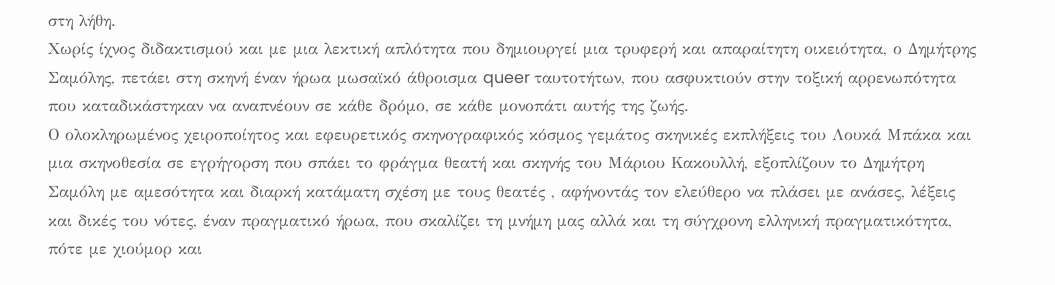στη λήθη.
Χωρίς ίχνος διδακτισμού και με μια λεκτική απλότητα που δημιουργεί μια τρυφερή και απαραίτητη οικειότητα, ο Δημήτρης Σαμόλης, πετάει στη σκηνή έναν ήρωα μωσαϊκό άθροισμα queer ταυτοτήτων, που ασφυκτιούν στην τοξική αρρενωπότητα που καταδικάστηκαν να αναπνέουν σε κάθε δρόμο, σε κάθε μονοπάτι αυτής της ζωής.
Ο ολοκληρωμένος χειροποίητος και εφευρετικός σκηνογραφικός κόσμος γεμάτος σκηνικές εκπλήξεις του Λουκά Μπάκα και μια σκηνοθεσία σε εγρήγορση που σπάει το φράγμα θεατή και σκηνής του Μάριου Κακουλλή, εξοπλίζουν το Δημήτρη Σαμόλη με αμεσότητα και διαρκή κατάματη σχέση με τους θεατές , αφήνοντάς τον ελεύθερο να πλάσει με ανάσες, λέξεις και δικές του νότες, έναν πραγματικό ήρωα, που σκαλίζει τη μνήμη μας αλλά και τη σύγχρονη ελληνική πραγματικότητα, πότε με χιούμορ και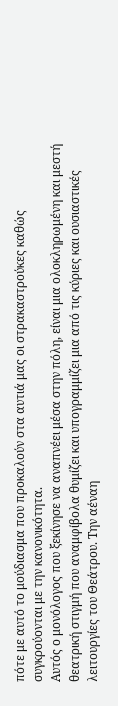πότε με αυτό το μούδιασμα που προκαλούν στα αυτιά μας οι στρακαστρούκες καθώς συγκρούονται με την κανονικότητα.
Αυτός ο μονόλογος που ξεκίνησε να αναπνέει μέσα στην πόλη, είναι μια ολοκληρωμένη και μεστή θεατρική στιγμή που αναμφίβολα θυμίζει και υπογραμμίζει μια από τις κύριες και ουσιαστικές λειτουργίες του Θεάτρου. Την αέναη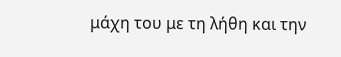μάχη του με τη λήθη και την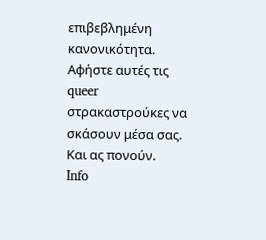επιβεβλημένη κανονικότητα. Αφήστε αυτές τις queer στρακαστρούκες να σκάσουν μέσα σας. Και ας πονούν.
Info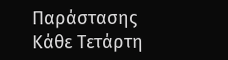Παράστασης
Κάθε Τετάρτη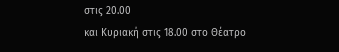στις 20.00
και Κυριακή στις 18.00 στο Θέατρο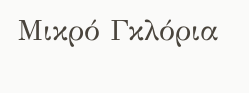Μικρό Γκλόρια